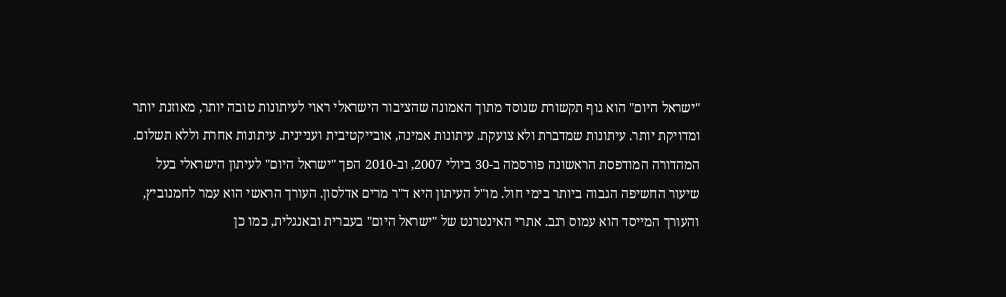"ישראל היום" הוא גוף תקשורת שנוסד מתוך האמונה שהציבור הישראלי ראוי לעיתונות טובה יותר, מאוזנת יותר ומדויקת יותר. עיתונות שמדברת ולא צועקת. עיתונות אמינה, אובייקטיבית ועניינית. עיתונות אחרת וללא תשלום. המהדורה המודפסת הראשונה פורסמה ב-30 ביולי 2007, וב-2010 הפך "ישראל היום" לעיתון הישראלי בעל שיעור החשיפה הגבוה ביותר בימי חול. מו"ל העיתון היא ד"ר מרים אדלסון. העורך הראשי הוא עמר לחמנוביץ, והעורך המייסד הוא עמוס רגב. אתרי האינטרנט של "ישראל היום" בעברית ובאנגלית, כמו כן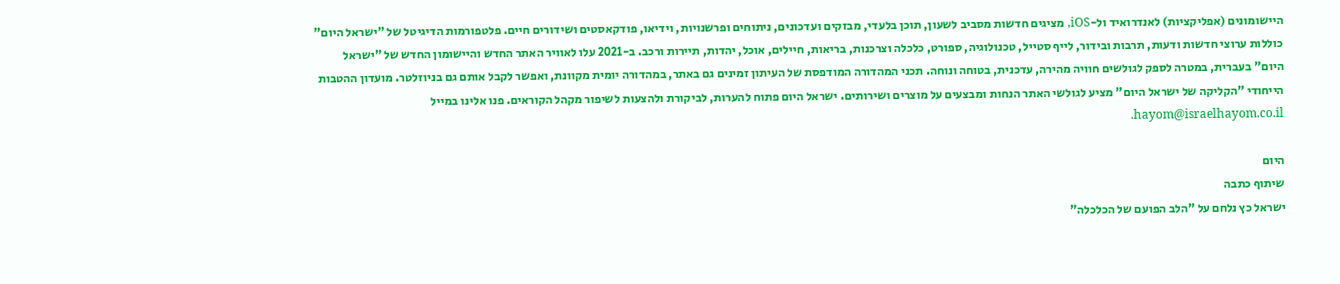היישומונים (אפליקציות) לאנדרואיד ול-iOS, מציגים חדשות מסביב לשעון, תוכן בלעדי, מבזקים ועדכונים, ניתוחים ופרשנויות, וידיאו, פודקאסטים ושידורים חיים. פלטפורמות הדיגיטל של "ישראל היום" כוללות ערוצי חדשות ודעות, תרבות ובידור, לייף סטייל, טכנולוגיה, ספורט, כלכלה וצרכנות, בריאות, חיילים, אוכל, יהדות, תיירות ורכב. ב-2021 עלו לאוויר האתר החדש והיישומון החדש של "ישראל היום" בעברית, במטרה לספק לגולשים חוויה מהירה, עדכנית, בטוחה ונוחה. תכני המהדורה המודפסת של העיתון זמינים גם באתר, במהדורה יומית מקוונת, ואפשר לקבל אותם גם בניוזלטר. מועדון ההטבות הייחודי "הקליקה של ישראל היום" מציע לגולשי האתר הנחות ומבצעים על מוצרים ושירותים. ישראל היום פתוח להערות, לביקורת ולהצעות לשיפור מקהל הקוראים. פנו אלינו במייל hayom@israelhayom.co.il.

היום
שיתוף כתבה
ישראל כץ נלחם על "הלב הפועם של הכלכלה"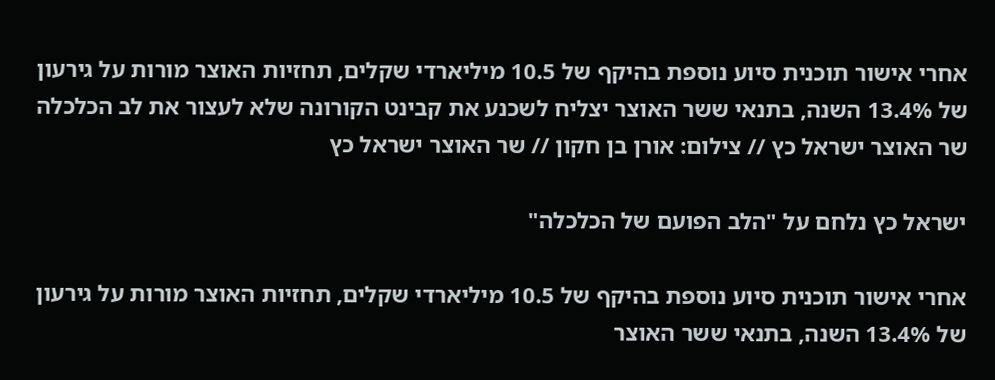אחרי אישור תוכנית סיוע נוספת בהיקף של 10.5 מיליארדי שקלים, תחזיות האוצר מורות על גירעון של 13.4% השנה, בתנאי ששר האוצר יצליח לשכנע את קבינט הקורונה שלא לעצור את לב הכלכלה
שר האוצר ישראל כץ // צילום: אורן בן חקון // שר האוצר ישראל כץ

ישראל כץ נלחם על "הלב הפועם של הכלכלה"

אחרי אישור תוכנית סיוע נוספת בהיקף של 10.5 מיליארדי שקלים, תחזיות האוצר מורות על גירעון של 13.4% השנה, בתנאי ששר האוצר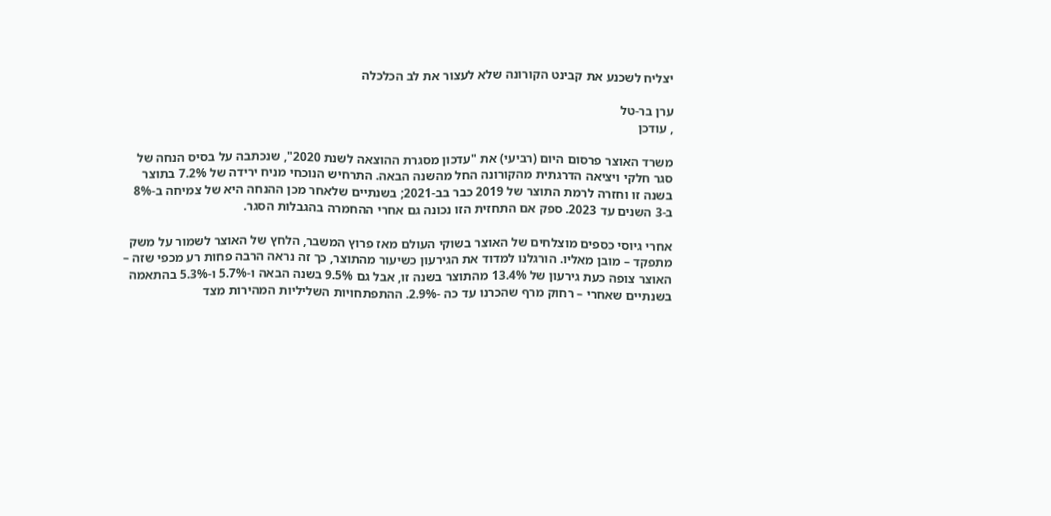יצליח לשכנע את קבינט הקורונה שלא לעצור את לב הכלכלה

ערן בר-טל
, עודכן

משרד האוצר פרסום היום (רביעי) את "עדכון מסגרת ההוצאה לשנת 2020", שנכתבה על בסיס הנחה של סגר חלקי ויציאה הדרגתית מהקורונה החל מהשנה הבאה. התרחיש הנוכחי מניח ירידה של 7.2% בתוצר בשנה זו וחזרה לרמת התוצר של 2019 כבר בב-2021; בשנתיים שלאחר מכן ההנחה היא של צמיחה ב-8% ב-3 השנים עד 2023. ספק אם התחזית הזו נכונה גם אחרי ההחמרה בהגבלות הסגר.

אחרי גיוסי כספים מוצלחים של האוצר בשוקי העולם מאז פרוץ המשבר, הלחץ של האוצר לשמור על משק מתפקד – מובן מאליו. הורגלנו למדוד את הגירעון כשיעור מהתוצר, כך זה נראה הרבה פחות רע מכפי שזה – האוצר צופה כעת גירעון של 13.4% מהתוצר בשנה זו, אבל גם 9.5% בשנה הבאה ו-5.7% ו-5.3% בהתאמה בשנתיים שאחרי – רחוק מרף שהכרנו עד כה -2.9%. ההתפתחויות השליליות המהירות מצד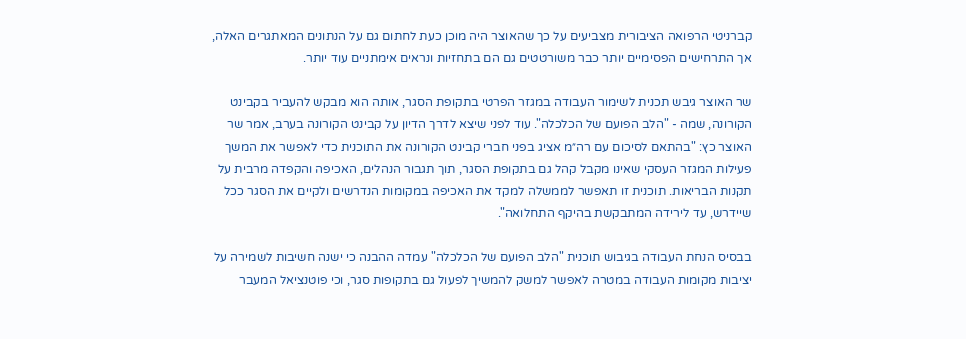קברניטי הרפואה הציבורית מצביעים על כך שהאוצר היה מוכן כעת לחתום גם על הנתונים המאתגרים האלה, אך התרחישים הפסימיים יותר כבר משורטטים גם הם בתחזיות ונראים אימתניים עוד יותר.

שר האוצר גיבש תכנית לשימור העבודה במגזר הפרטי בתקופת הסגר, אותה הוא מבקש להעביר בקבינט הקורונה, שמה - "הלב הפועם של הכלכלה". עוד לפני שיצא לדרך הדיון על קבינט הקורונה בערב, אמר שר האוצר כץ: "בהתאם לסיכום עם רה״מ אציג בפני חברי קבינט הקורונה את התוכנית כדי לאפשר את המשך פעילות המגזר העסקי שאינו מקבל קהל גם בתקופת הסגר, תוך תגבור הנהלים, האכיפה והקפדה מרבית על תקנות הבריאות. תוכנית זו תאפשר לממשלה למקד את האכיפה במקומות הנדרשים ולקיים את הסגר ככל שיידרש, עד לירידה המתבקשת בהיקף התחלואה".

בבסיס הנחת העבודה בגיבוש תוכנית "הלב הפועם של הכלכלה" עמדה ההבנה כי ישנה חשיבות לשמירה על יציבות מקומות העבודה במטרה לאפשר למשק להמשיך לפעול גם בתקופות סגר, וכי פוטנציאל המעבר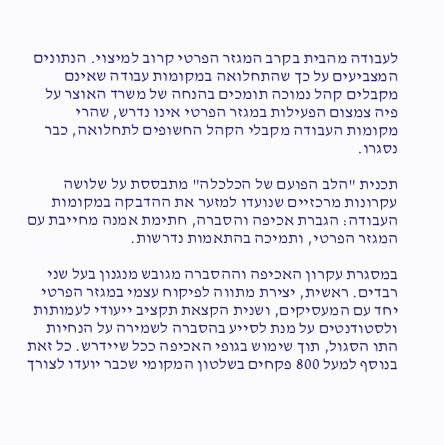לעבודה מהבית בקרב המגזר הפרטי קרוב למיצוי. הנתונים המצביעים על כך שהתחלואה במקומות עבודה שאינם מקבלים קהל נמוכה תומכים בהנחה של משרד האוצר על פיה צמצום הפעילות במגזר הפרטי אינו נדרש, שהרי מקומות העבודה מקבלי הקהל החשופים לתחלואה, כבר נסגרו.

תכנית "הלב הפועם של הכלכלה" מתבססת על שלושה עקרונות מרכזיים שנועדו למזער את ההדבקה במקומות העבודה: הגברת אכיפה והסברה, חתימת אמנה מחייבת עם המגזר הפרטי, ותמיכה בהתאמות נדרשות.

במסגרת עקרון האכיפה וההסברה מגובש מנגנון בעל שני רבדים. ראשית, יצירת מתווה לפיקוח עצמי במגזר הפרטי יחד עם המעסיקים, ושנית הקצאת תקציב ייעודי לעמותות ולסטודנטים על מנת לסייע בהסברה לשמירה על הנחיות התו הסגול, תוך שימוש בגופי האכיפה ככל שיידרש. כל זאת בנוסף למעל 800 פקחים בשלטון המקומי שכבר יועדו לצורך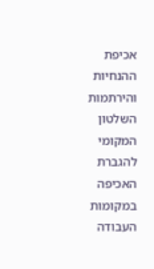אכיפת ההנחיות והירתמות השלטון המקומי להגברת האכיפה במקומות העבודה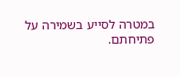במטרה לסייע בשמירה על פתיחתם.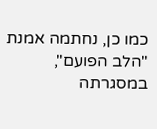כמו כן, נחתמה אמנת "הלב הפועם", במסגרתה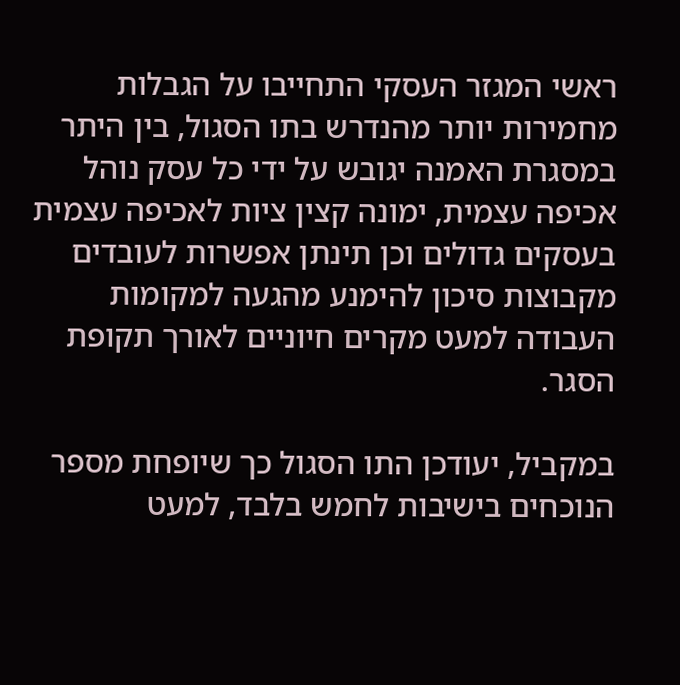ראשי המגזר העסקי התחייבו על הגבלות מחמירות יותר מהנדרש בתו הסגול, בין היתר במסגרת האמנה יגובש על ידי כל עסק נוהל אכיפה עצמית, ימונה קצין ציות לאכיפה עצמית בעסקים גדולים וכן תינתן אפשרות לעובדים מקבוצות סיכון להימנע מהגעה למקומות העבודה למעט מקרים חיוניים לאורך תקופת הסגר.

במקביל, יעודכן התו הסגול כך שיופחת מספר הנוכחים בישיבות לחמש בלבד, למעט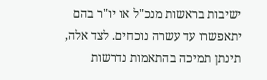ישיבות בראשות מנכ"ל או יו"ר בהם יתאפשרו עד עשרה נוכחים. לצד אלה, תינתן תמיכה בהתאמות נדרשות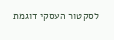לסקטור העסקי דוגמת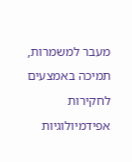מעבר למשמרות, תמיכה באמצעים לחקירות אפידמיולוגיות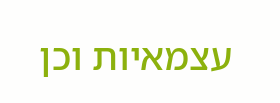עצמאיות וכן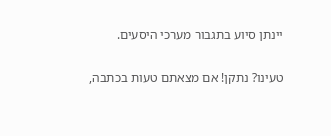יינתן סיוע בתגבור מערכי היסעים.

טעינו? נתקן! אם מצאתם טעות בכתבה,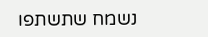נשמח שתשתפו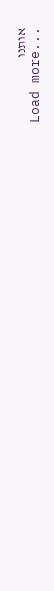אותנו
Load more...